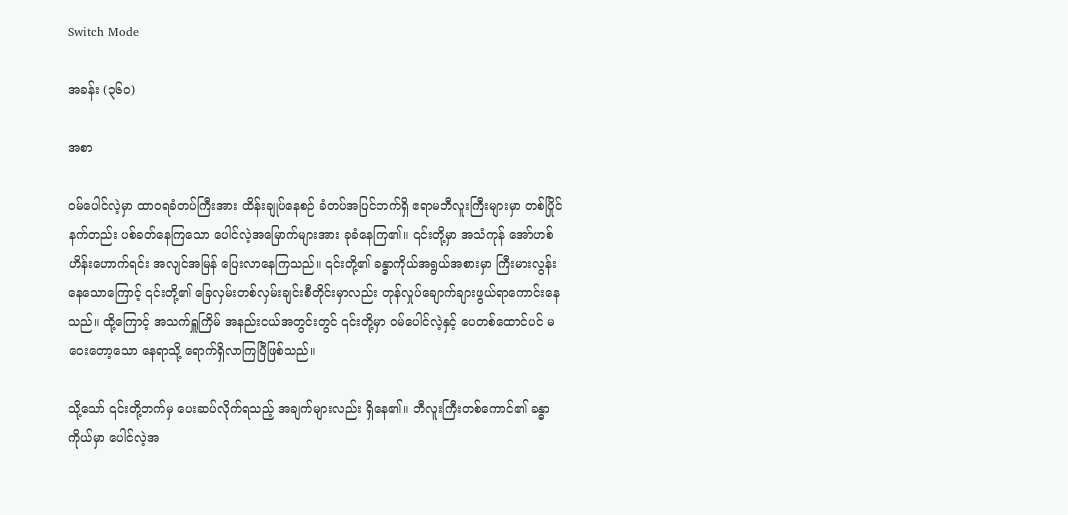Switch Mode

အခန်း (၃၆၀)

အစာ

ဝမ်ပေါင်လဲ့မှာ ထာဝရခံတပ်ကြီးအား ထိန်းချုပ်နေစဉ် ခံတပ်အပြင်ဘက်ရှိ ဧရာမဘီလူးကြီးများမှာ တစ်ပြိုင်နက်တည်း ပစ်ခတ်နေကြသော ပေါင်လဲ့အမြောက်များအား ခုခံနေကြ၏။ ၎င်းတို့မှာ အသံကုန် အော်ဟစ်ဟိန်းဟောက်ရင်း အလျင်အမြန် ပြေးလာနေကြသည်။ ၎င်းတို့၏ ခန္ဓာကိုယ်အရွယ်အစားမှာ ကြီးမားလွန်းနေသောကြောင့် ၎င်းတို့၏ ခြေလှမ်းတစ်လှမ်းချင်းစီတိုင်းမှာလည်း တုန်လှုပ်ချောက်ချားဖွယ်ရာကောင်းနေသည်။ ထို့ကြောင့် အသက်ရှူကြိမ် အနည်းငယ်အတွင်းတွင် ၎င်းတို့မှာ ဝမ်ပေါင်လဲ့နှင့် ပေတစ်ထောင်ပင် မဝေးတော့သော နေရာသို့ ရောက်ရှိလာကြပြီဖြစ်သည်။

သို့သော် ၎င်းတို့ဘက်မှ ပေးဆပ်လိုက်ရသည့် အချက်များလည်း ရှိနေ၏။ ဘီလူးကြီးတစ်ကောင်၏ ခန္ဓာကိုယ်မှာ ပေါင်လဲ့အ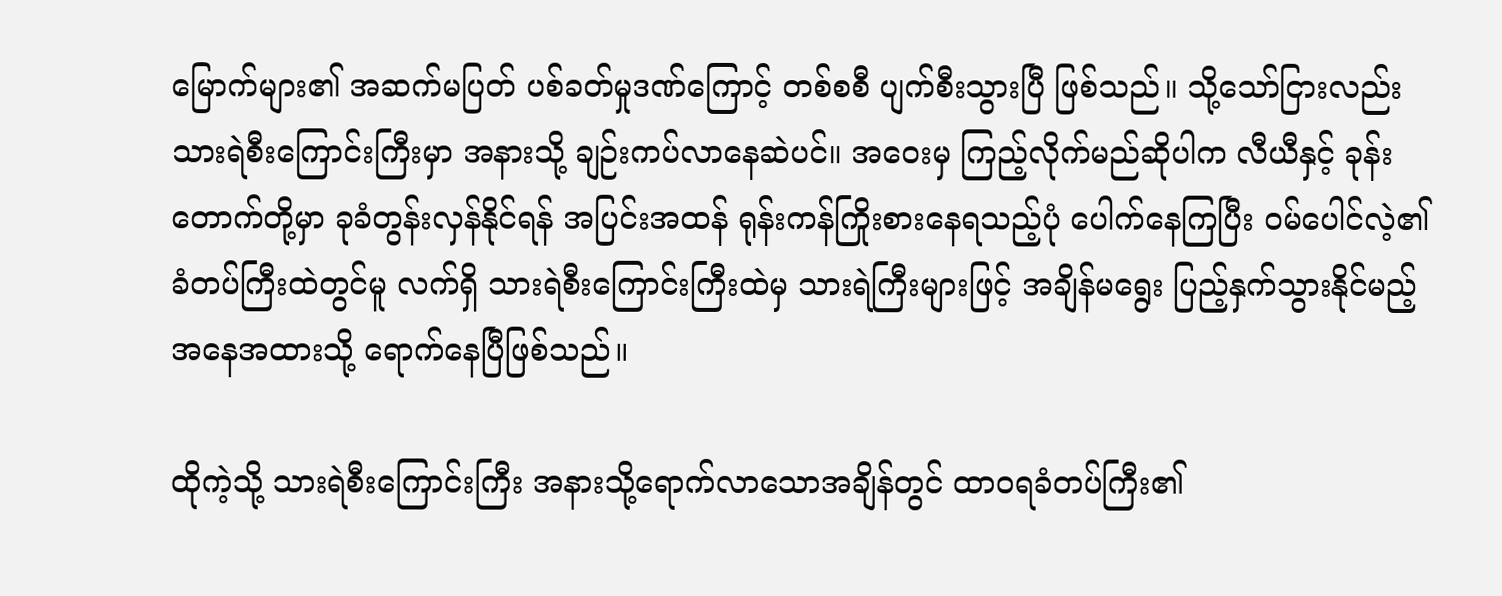မြောက်များ၏ အဆက်မပြတ် ပစ်ခတ်မှုဒဏ်ကြောင့် တစ်စစီ ပျက်စီးသွားပြီ ဖြစ်သည်။ သို့သော်ငြားလည်း သားရဲစီးကြောင်းကြီးမှာ အနားသို့ ချဉ်းကပ်လာနေဆဲပင်။ အဝေးမှ ကြည့်လိုက်မည်ဆိုပါက လီယီနှင့် ခုန်းတောက်တို့မှာ ခုခံတွန်းလှန်နိုင်ရန် အပြင်းအထန် ရုန်းကန်ကြိုးစားနေရသည့်ပုံ ပေါက်နေကြပြီး ဝမ်ပေါင်လဲ့၏ ခံတပ်ကြီးထဲတွင်မူ လက်ရှိ သားရဲစီးကြောင်းကြီးထဲမှ သားရဲကြီးများဖြင့် အချိန်မရွေး ပြည့်နှက်သွားနိုင်မည့် အနေအထားသို့ ရောက်နေပြီဖြစ်သည်။

ထိုကဲ့သို့ သားရဲစီးကြောင်းကြီး အနားသို့ရောက်လာသောအချိန်တွင် ထာဝရခံတပ်ကြီး၏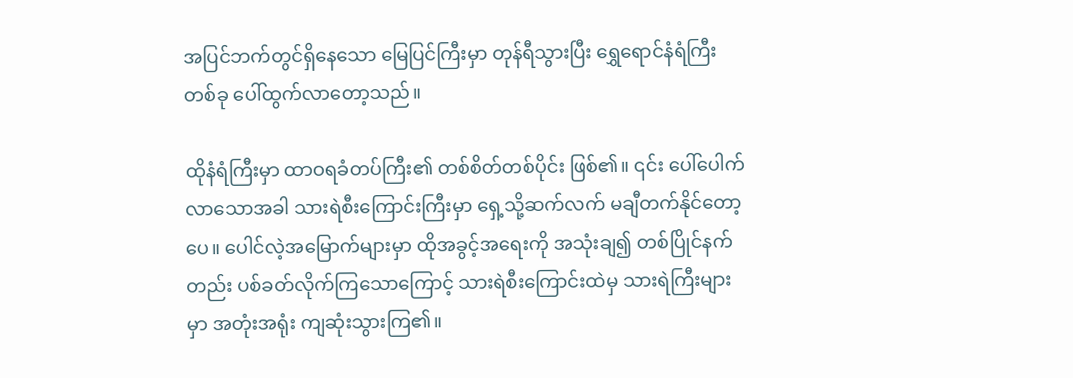အပြင်ဘက်တွင်ရှိနေသော မြေပြင်ကြီးမှာ တုန်ရီသွားပြီး ရွှေရောင်နံရံကြီးတစ်ခု ပေါ်ထွက်လာတော့သည်။

ထိုနံရံကြီးမှာ ထာဝရခံတပ်ကြီး၏ တစ်စိတ်တစ်ပိုင်း ဖြစ်၏။ ၎င်း ပေါ်ပေါက်လာသောအခါ သားရဲစီးကြောင်းကြီးမှာ ရှေ့သို့ဆက်လက် မချီတက်နိုင်တော့ပေ။ ပေါင်လဲ့အမြောက်များမှာ ထိုအခွင့်အရေးကို အသုံးချ၍ တစ်ပြိုင်နက်တည်း ပစ်ခတ်လိုက်ကြသောကြောင့် သားရဲစီးကြောင်းထဲမှ သားရဲကြီးများမှာ အတုံးအရုံး ကျဆုံးသွားကြ၏။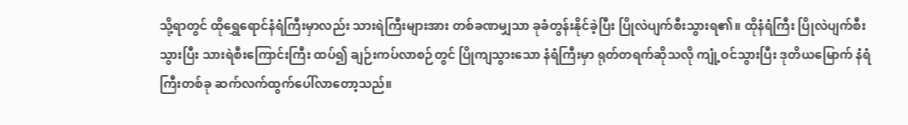သို့ရာတွင် ထိုရွှေရောင်နံရံကြီးမှာလည်း သားရဲကြီးများအား တစ်ခဏမျှသာ ခုခံတွန်းနိုင်ခဲ့ပြီး ပြိုလဲပျက်စီးသွားရ၏။ ထိုနံရံကြီး ပြိုလဲပျက်စီးသွားပြီး သားရဲစီးကြောင်းကြီး ထပ်၍ ချဉ်းကပ်လာစဉ်တွင် ပြိုကျသွားသော နံရံကြီးမှာ ရုတ်တရက်ဆိုသလို ကျုံ့ဝင်သွားပြီး ဒုတိယမြောက် နံရံကြီးတစ်ခု ဆက်လက်ထွက်ပေါ်လာတော့သည်။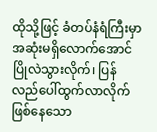ထိုသို့ဖြင့် ခံတပ်နံရံကြီးမှာ အဆုံးမရှိလောက်အောင် ပြိုလဲသွားလိုက်၊ ပြန်လည်ပေါ်ထွက်လာလိုက် ဖြစ်နေသော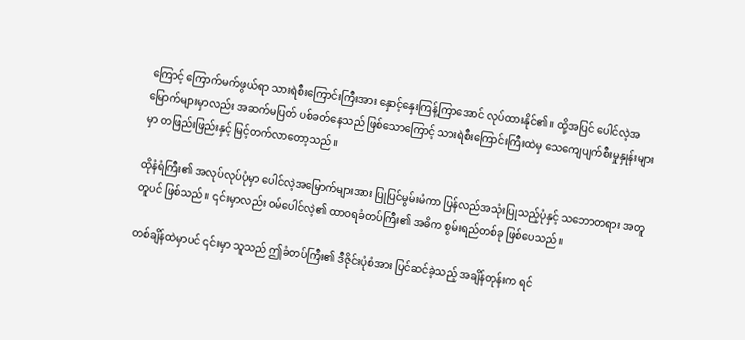ကြောင့် ကြောက်မက်ဖွယ်ရာ သားရဲစီးကြောင်းကြီးအား နှောင့်နှေးကြန့်ကြာအောင် လုပ်ထားနိုင်၏။ ထို့အပြင် ပေါင်လဲ့အမြောက်များမှာလည်း အဆက်မပြတ် ပစ်ခတ်နေသည် ဖြစ်သောကြောင့် သားရဲစီးကြောင်းကြီးထဲမှ သေကျေပျက်စီးမှုနှုန်းများမှာ တဖြည်းဖြည်းနှင့် မြင့်တက်လာတော့သည်။

ထိုနံရံကြီး၏ အလုပ်လုပ်ပုံမှာ ပေါင်လဲ့အမြောက်များအား ပြုပြင်မွမ်းမံကာ ပြန်လည်အသုံးပြုသည့်ပုံနှင့် သဘောတရား အတူတူပင် ဖြစ်သည်။ ၎င်းမှာလည်း ဝမ်ပေါင်လဲ့၏ ထာဝရခံတပ်ကြီး၏ အဓိက စွမ်းရည်တစ်ခု ဖြစ်ပေသည်။

တစ်ချိန်ထဲမှာပင် ၎င်းမှာ သူသည် ဤခံတပ်ကြီး၏ ဒီဇိုင်းပုံစံအား ပြင်ဆင်ခဲ့သည့် အချိန်တုန်းက ရင်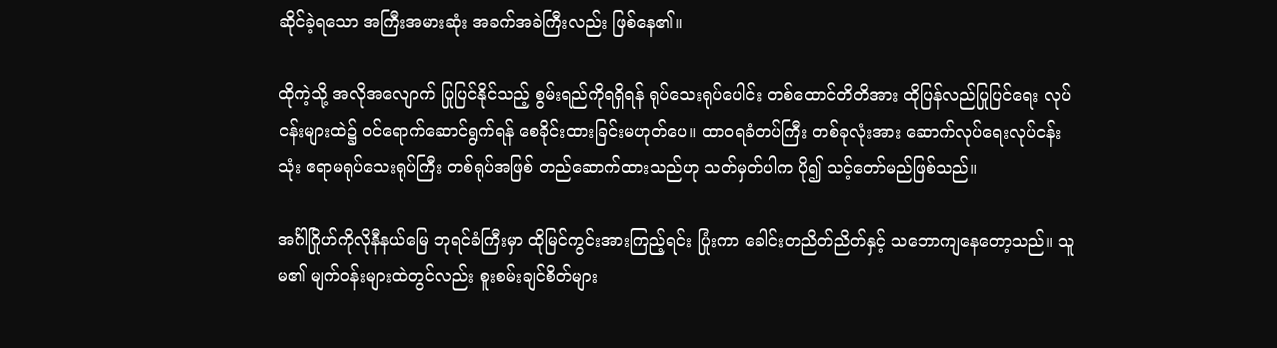ဆိုင်ခဲ့ရသော အကြီးအမားဆုံး အခက်အခဲကြီးလည်း ဖြစ်နေ၏။

ထိုကဲ့သို့ အလိုအလျောက် ပြုပြင်နိုင်သည့် စွမ်းရည်ကိုရရှိရန် ရုပ်သေးရုပ်ပေါင်း တစ်ထောင်တိတိအား ထိုပြန်လည်ပြုပြင်ရေး လုပ်ငန်းများထဲ၌ ဝင်ရောက်ဆောင်ရွက်ရန် စေခိုင်းထားခြင်းမဟုတ်ပေ။ ထာဝရခံတပ်ကြီး တစ်ခုလုံးအား ဆောက်လုပ်ရေးလုပ်ငန်းသုံး ဧရာမရုပ်သေးရုပ်ကြီး တစ်ရုပ်အဖြစ် တည်ဆောက်ထားသည်ဟု သတ်မှတ်ပါက ပို၍ သင့်တော်မည်ဖြစ်သည်။

အင်္ဂါဂြိုဟ်ကိုလိုနီနယ်မြေ ဘုရင်ခံကြီးမှာ ထိုမြင်ကွင်းအားကြည့်ရင်း ပြုံးကာ ခေါင်းတညိတ်ညိတ်နှင့် သဘောကျနေတော့သည်။ သူမ၏ မျက်ဝန်းများထဲတွင်လည်း စူးစမ်းချင်စိတ်များ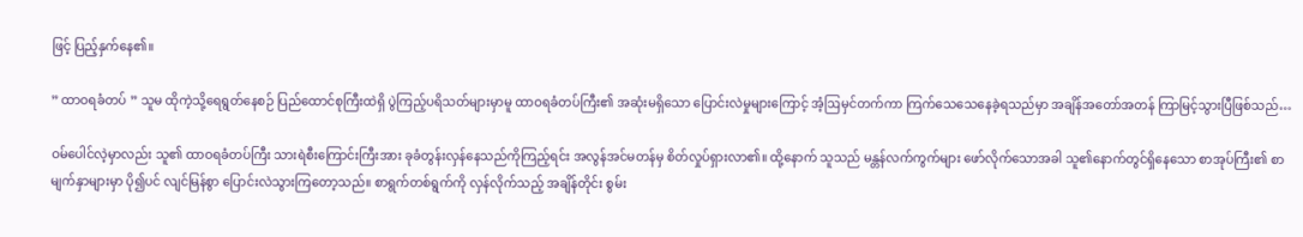ဖြင့် ပြည့်နှက်နေ၏။

” ထာဝရခံတပ် ” သူမ ထိုကဲ့သို့ရေရွတ်နေစဉ် ပြည်ထောင်စုကြီးထဲရှိ ပွဲကြည့်ပရိသတ်များမှာမူ ထာဝရခံတပ်ကြီး၏ အဆုံးမရှိသော ပြောင်းလဲမှုများကြောင့် အံ့ဩမှင်တက်ကာ ကြက်သေသေနေခဲ့ရသည်မှာ အချိန်အတော်အတန် ကြာမြင့်သွားပြီဖြစ်သည်…

ဝမ်ပေါင်လဲ့မှာလည်း သူ၏ ထာဝရခံတပ်ကြီး သားရဲစီးကြောင်းကြီးအား ခုခံတွန်းလှန်နေသည်ကိုကြည့်ရင်း အလွန်အင်မတန်မှ စိတ်လှုပ်ရှားလာ၏။ ထို့နောက် သူသည် မန္တန်လက်ကွက်များ ဖော်လိုက်သောအခါ သူ၏နောက်တွင်ရှိနေသော စာအုပ်ကြီး၏ စာမျက်နှာများမှာ ပို၍ပင် လျင်မြန်စွာ ပြောင်းလဲသွားကြတော့သည်။ စာရွက်တစ်ရွက်ကို လှန်လိုက်သည့် အချိန်တိုင်း စွမ်း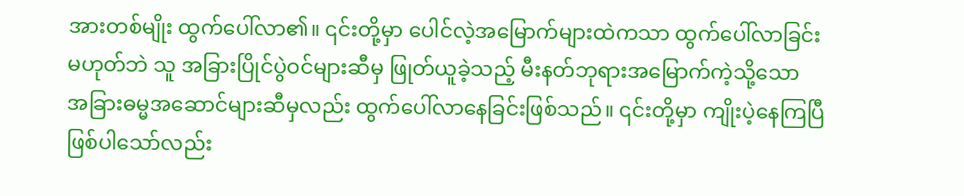အားတစ်မျိုး ထွက်ပေါ်လာ၏။ ၎င်းတို့မှာ ပေါင်လဲ့အမြောက်များထဲကသာ ထွက်ပေါ်လာခြင်းမဟုတ်ဘဲ သူ အခြားပြိုင်ပွဲဝင်များဆီမှ ဖြုတ်ယူခဲ့သည့် မီးနတ်ဘုရားအမြောက်ကဲ့သို့သော အခြားဓမ္မအဆောင်များဆီမှလည်း ထွက်ပေါ်လာနေခြင်းဖြစ်သည်။ ၎င်းတို့မှာ ကျိုးပဲ့နေကြပြီ ဖြစ်ပါသော်လည်း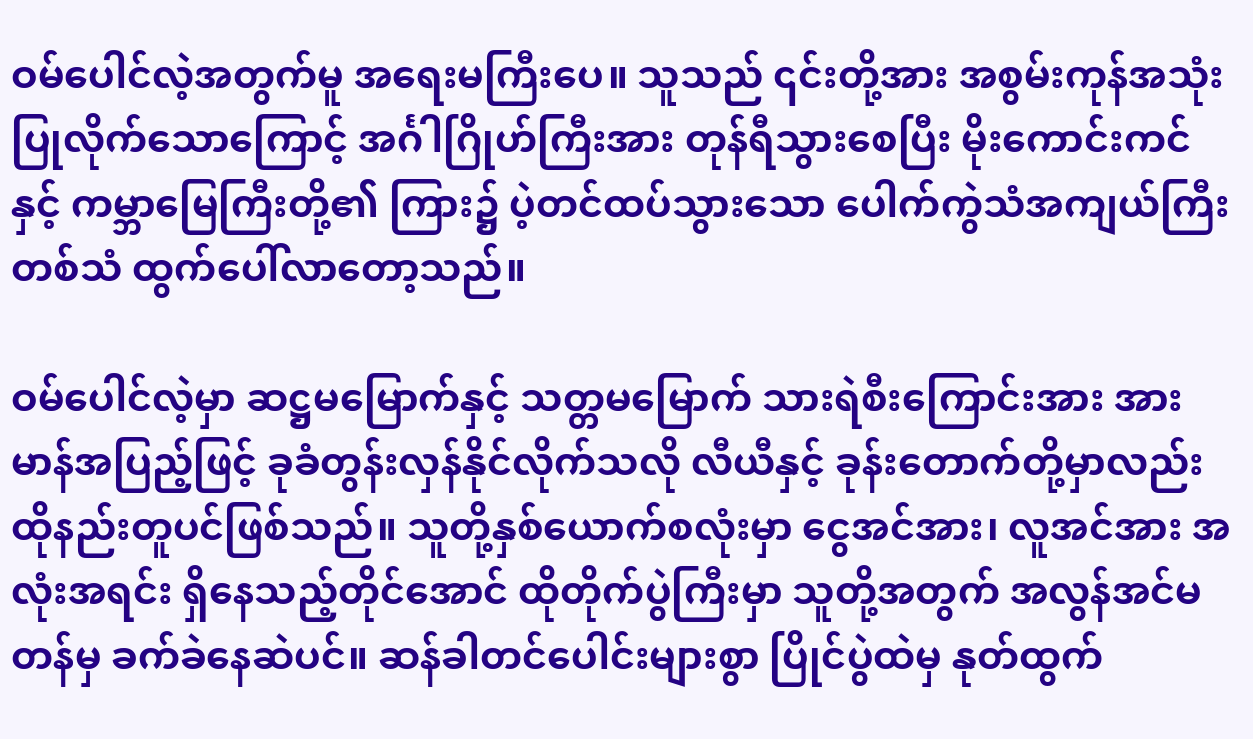ဝမ်ပေါင်လဲ့အတွက်မူ အရေးမကြီးပေ။ သူသည် ၎င်းတို့အား ‌အစွမ်းကုန်အသုံးပြုလိုက်သောကြောင့် အင်္ဂါဂြိုဟ်ကြီးအား တုန်ရီသွားစေပြီး မိုးကောင်းကင်နှင့် ကမ္ဘာမြေကြီးတို့၏ ကြား၌ ပဲ့တင်ထပ်သွားသော ပေါက်ကွဲသံအကျယ်ကြီးတစ်သံ ထွက်ပေါ်လာတော့သည်။

ဝမ်ပေါင်လဲ့မှာ ဆဋ္ဌမမြောက်နှင့် သတ္တမမြောက် သားရဲစီးကြောင်းအား အားမာန်အပြည့်ဖြင့် ခုခံတွန်းလှန်နိုင်လိုက်သလို လီယီနှင့် ခုန်းတောက်တို့မှာလည်း ထိုနည်းတူပင်ဖြစ်သည်။ သူတို့နှစ်ယောက်စလုံးမှာ ငွေအင်အား၊ လူအင်အား အလုံးအရင်း ရှိနေသည့်တိုင်အောင် ထိုတိုက်ပွဲကြီးမှာ သူတို့အတွက် အလွန်အင်မတန်မှ ခက်ခဲနေဆဲပင်။ ဆန်ခါတင်ပေါင်းများစွာ ပြိုင်ပွဲထဲမှ နုတ်ထွက်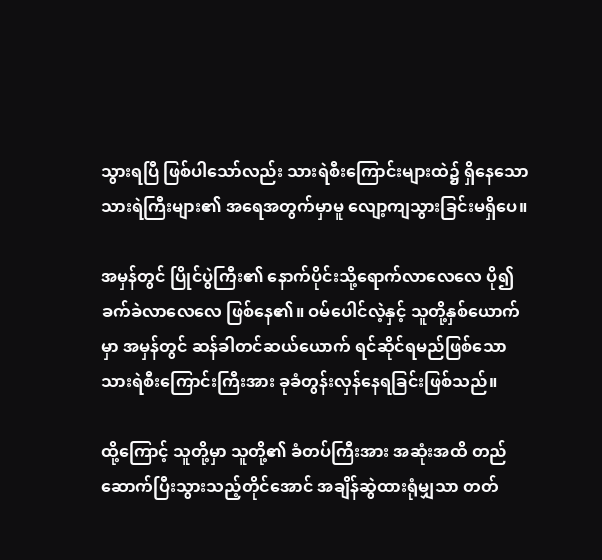သွားရပြီ ဖြစ်ပါသော်လည်း သားရဲစီးကြောင်းများထဲ၌ ရှိနေသော သားရဲကြီးများ၏ အရေအတွက်မှာမူ လျော့ကျသွားခြင်းမရှိပေ။

အမှန်တွင် ပြိုင်ပွဲကြီး၏ နောက်ပိုင်းသို့ရောက်လာလေလေ ပို၍ ခက်ခဲလာလေလေ ဖြစ်နေ၏။ ဝမ်ပေါင်လဲ့နှင့် သူတို့နှစ်ယောက်မှာ အမှန်တွင် ဆန်ခါတင်ဆယ်ယောက် ရင်ဆိုင်ရမည်ဖြစ်သော သားရဲစီးကြောင်းကြီးအား ခုခံတွန်းလှန်နေရခြင်းဖြစ်သည်။

ထို့ကြောင့် သူတို့မှာ သူတို့၏ ခံတပ်ကြီးအား အဆုံးအထိ တည်ဆောက်ပြီးသွားသည့်တိုင်အောင် အချိန်ဆွဲထားရုံမျှသာ တတ်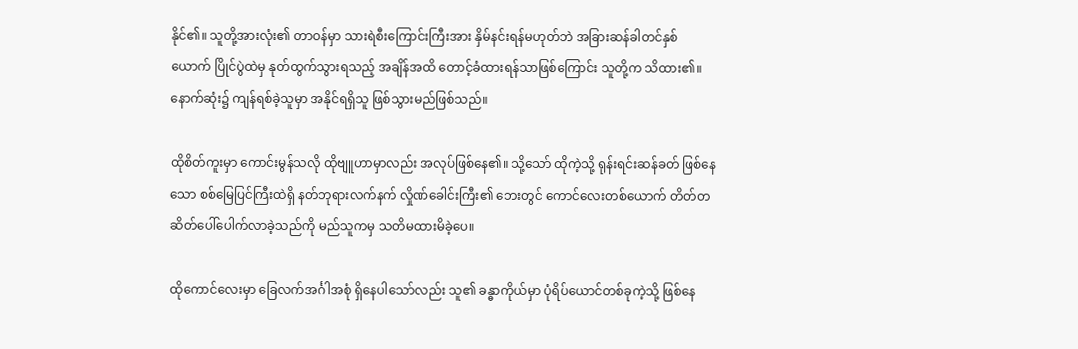နိုင်၏။ သူတို့အားလုံး၏ တာဝန်မှာ သားရဲစီးကြောင်းကြီးအား နှိမ်နင်းရန်မဟုတ်ဘဲ အခြားဆန်ခါတင်နှစ်ယောက် ပြိုင်ပွဲထဲမှ နုတ်ထွက်သွားရသည့် အချိန်အထိ တောင့်ခံထားရန်သာဖြစ်ကြောင်း သူတို့က သိထား၏။ နောက်ဆုံး၌ ကျန်ရစ်ခဲ့သူမှာ အနိုင်ရရှိသူ ဖြစ်သွားမည်ဖြစ်သည်။

ထိုစိတ်ကူးမှာ ကောင်းမွန်သလို ထိုဗျူဟာမှာလည်း အလုပ်ဖြစ်နေ၏။ သို့သော် ထိုကဲ့သို့ ရုန်းရင်းဆန်ခတ် ဖြစ်နေသော စစ်မြေပြင်ကြီးထဲရှိ နတ်ဘုရားလက်နက် လှိုဏ်ခေါင်းကြီး၏ ဘေးတွင် ‌ကောင်လေးတစ်ယောက် တိတ်တဆိတ်ပေါ်ပေါက်လာခဲ့သည်ကို မည်သူကမှ သတိမထားမိခဲ့ပေ။

ထိုကောင်လေးမှာ ခြေလက်အင်္ဂါအစုံ ရှိနေပါသော်လည်း သူ၏ ခန္ဓာကိုယ်မှာ ပုံရိပ်ယောင်တစ်ခုကဲ့သို့ ဖြစ်နေ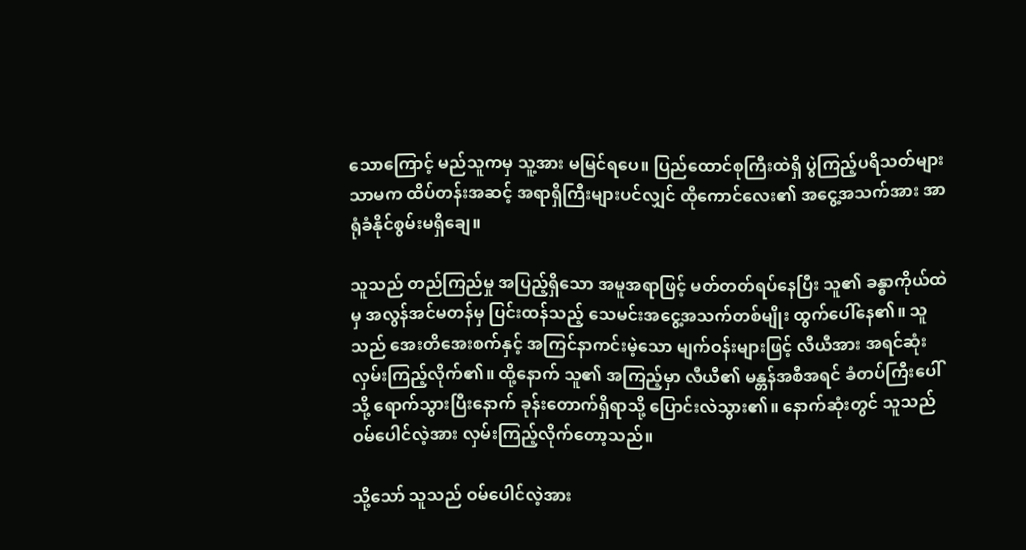သောကြောင့် မည်သူကမှ သူ့အား မမြင်ရပေ။ ပြည်ထောင်စုကြီးထဲရှိ ပွဲကြည့်ပရိသတ်များသာမက ထိပ်တန်းအဆင့် အရာရှိကြီးများပင်လျှင် ထိုကောင်လေး၏ အငွေ့အသက်အား အာရုံခံနိုင်စွမ်းမရှိချေ။

သူသည် တည်ကြည်မှု အပြည့်ရှိသော အမူအရာဖြင့် မတ်တတ်ရပ်နေပြီး သူ၏ ခန္ဓာကိုယ်ထဲမှ အလွန်အင်မတန်မှ ပြင်းထန်သည့် သေမင်းအငွေ့အသက်တစ်မျိုး ထွက်ပေါ်နေ၏။ သူသည် အေးတိအေးစက်နှင့် အကြင်နာကင်းမဲ့သော မျက်ဝန်းများဖြင့် လီယီအား အရင်ဆုံး လှမ်းကြည့်လိုက်၏။ ထို့နောက် သူ၏ အကြည့်မှာ လီယီ၏ မန္တန်အစီအရင် ခံတပ်ကြီးပေါ်သို့ ရောက်သွားပြီးနောက် ခုန်းတောက်ရှိရာသို့ ပြောင်းလဲသွား၏။ နောက်ဆုံးတွင် သူသည် ဝမ်ပေါင်လဲ့အား လှမ်းကြည့်လိုက်တော့သည်။

သို့သော် သူသည် ဝမ်ပေါင်လဲ့အား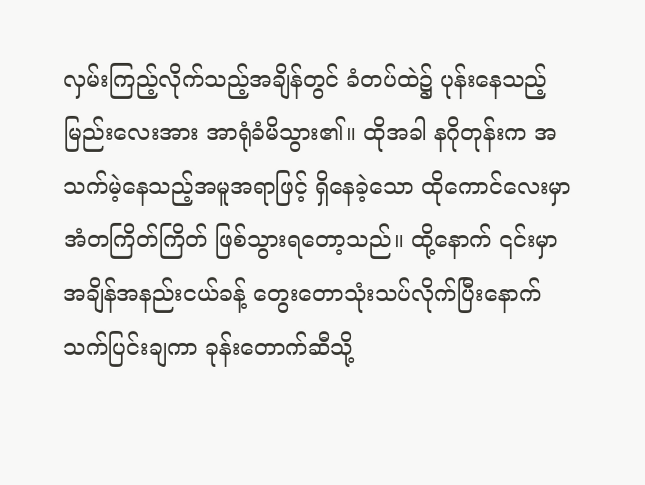လှမ်းကြည့်လိုက်သည့်အချိန်တွင် ခံတပ်ထဲ၌ ပုန်းနေသည့် မြည်းလေးအား အာရုံခံမိသွား၏။ ထိုအခါ နဂိုတုန်းက အသက်မဲ့နေသည့်အမူအရာဖြင့် ရှိနေခဲ့သော ထိုကောင်လေးမှာ အံတကြိတ်ကြိတ် ဖြစ်သွားရတော့သည်။ ထို့နောက် ၎င်းမှာ အချိန်အနည်းငယ်ခန့် တွေးတောသုံးသပ်လိုက်ပြီးနောက် သက်ပြင်းချကာ ခုန်းတောက်ဆီသို့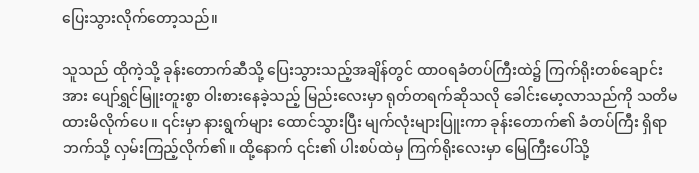ပြေးသွားလိုက်တော့သည်။

သူသည် ထိုကဲ့သို့ ခုန်းတောက်ဆီသို့ ပြေးသွားသည့်အချိန်တွင် ထာဝရခံတပ်ကြီးထဲ၌ ကြက်ရိုးတစ်ချောင်းအား ပျော်ရွှင်မြူးတူးစွာ ဝါးစားနေခဲ့သည့် မြည်းလေးမှာ ရုတ်တရက်ဆိုသလို ခေါင်းမော့လာသည်ကို သတိမထားမိလိုက်ပေ။ ၎င်းမှာ နားရွက်များ ထောင်သွားပြီး မျက်လုံးများပြူးကာ ခုန်းတောက်၏ ခံတပ်ကြီး ရှိရာဘက်သို့ လှမ်းကြည့်လိုက်၏။ ထို့နောက် ၎င်း၏ ပါးစပ်ထဲမှ ကြက်ရိုးလေးမှာ မြေကြီးပေါ်သို့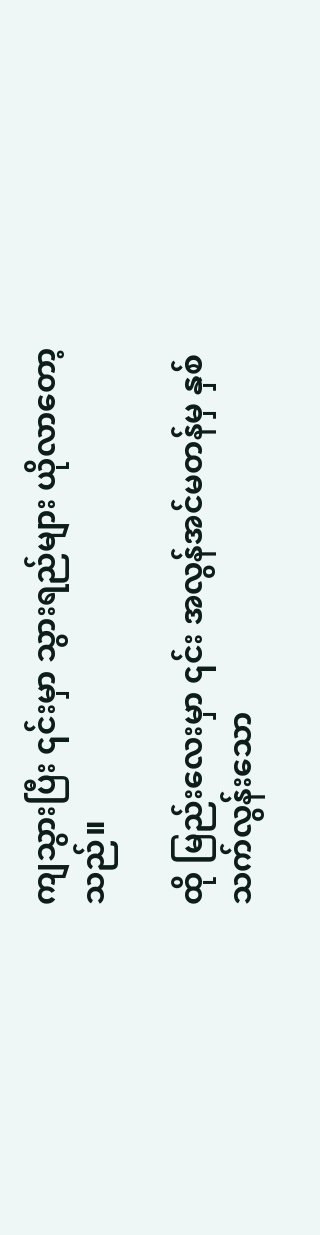ကျသွားပြီး ၎င်းမှာ သွားရည်များ ယိုလာတော့သည်။

ထို မြည်းလေးမှာ ၎င်း အလွန်အင်မတန်မှ နှစ်သက်လွန်းသော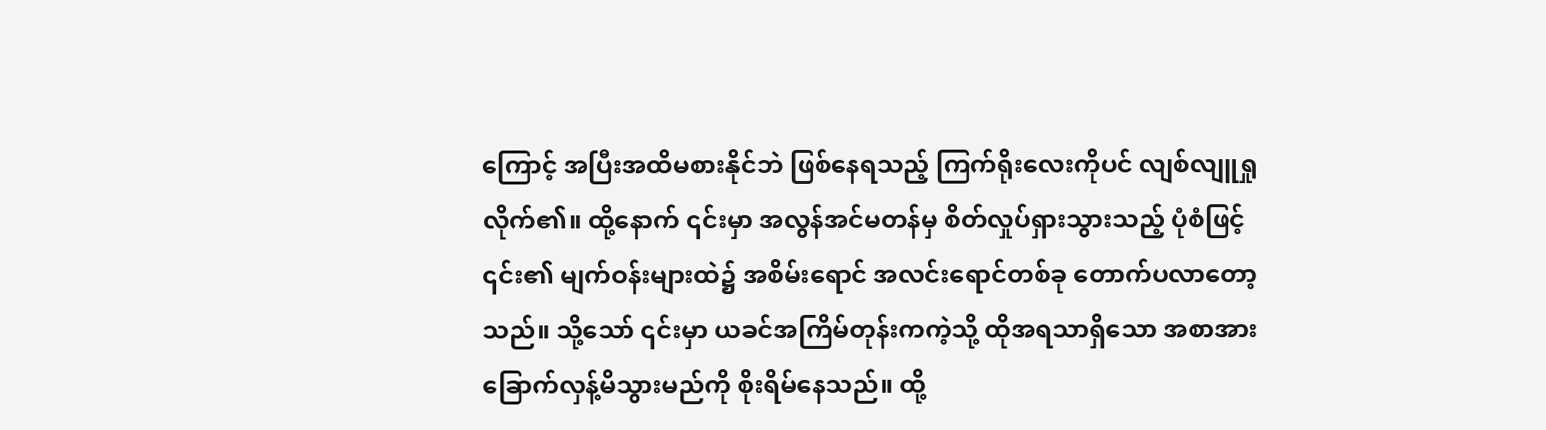ကြောင့် အပြီးအထိမစားနိုင်ဘဲ ဖြစ်နေရသည့် ကြက်ရိုးလေးကိုပင် လျစ်လျူရှုလိုက်၏။ ထို့နောက် ၎င်းမှာ အလွန်အင်မတန်မှ စိတ်လှုပ်ရှားသွားသည့် ပုံစံဖြင့် ၎င်း၏ မျက်ဝန်းများထဲ၌ အစိမ်းရောင် အလင်းရောင်တစ်ခု တောက်ပလာတော့သည်။ သို့သော် ၎င်းမှာ ယခင်အကြိမ်တုန်းကကဲ့သို့ ထိုအရသာရှိသော အစာအား ခြောက်လှန့်မိသွားမည်ကို စိုးရိမ်နေသည်။ ထို့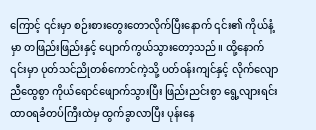ကြောင့် ၎င်းမှာ စဉ်းစားတွေးတောလိုက်ပြီးနောက် ၎င်း၏ ကိုယ်နံ့မှာ တဖြည်းဖြည်းနှင့် ပျောက်ကွယ်သွားတော့သည်။ ထို့နောက် ၎င်းမှာ ပုတ်သင်ညိုတစ်ကောင်ကဲ့သို့ ပတ်ဝန်းကျင်နှင့် လိုက်လျောညီထွေစွာ ကိုယ်ရောင်ဖျောက်သွားပြီး ဖြည်းညင်းစွာ ရွေ့လျားရင်း ထာဝရခံတပ်ကြီးထဲမှ ထွက်ခွာလာပြီး ပုန်းနေ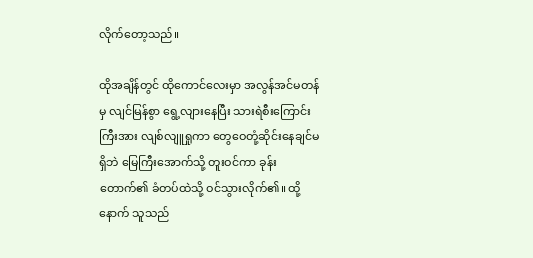လိုက်တော့သည်။

ထိုအချိန်တွင် ထိုကောင်လေးမှာ အလွန်အင်မတန်မှ လျင်မြန်စွာ ရွေ့လျားနေပြီး သားရဲစီးကြောင်းကြီးအား လျစ်လျူရှုကာ တွေဝေတုံ့ဆိုင်းနေချင်မရှိဘဲ မြေကြီးအောက်သို့ တူးဝင်ကာ ခုန်းတောက်၏ ခံတပ်ထဲသို့ ဝင်သွားလိုက်၏။ ထို့နောက် သူသည်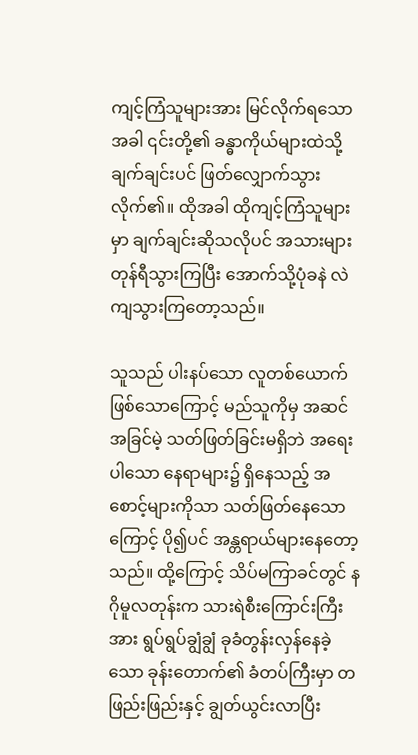ကျင့်ကြံသူများအား မြင်လိုက်ရသောအခါ ၎င်းတို့၏ ခန္ဓာကိုယ်များထဲသို့ ချက်ချင်းပင် ဖြတ်လျှောက်သွားလိုက်၏။ ထိုအခါ ထိုကျင့်ကြံသူများမှာ ချက်ချင်းဆိုသလိုပင် အသားများတုန်ရီသွားကြပြီး အောက်သို့ပုံခနဲ လဲကျသွားကြတော့သည်။

သူသည် ပါးနပ်သော လူတစ်ယောက် ဖြစ်သောကြောင့် မည်သူကိုမှ အဆင်အခြင်မဲ့ သတ်ဖြတ်ခြင်းမရှိဘဲ အရေးပါသော နေရာများ၌ ရှိနေသည့် အစောင့်များကိုသာ သတ်ဖြတ်နေသောကြောင့် ပို၍ပင် အန္တရာယ်များနေတော့သည်။ ထို့ကြောင့် သိပ်မကြာခင်တွင် နဂိုမူလတုန်းက သားရဲစီးကြောင်းကြီးအား ရွပ်ရွပ်ချွံချွံ ခုခံတွန်းလှန်နေခဲ့သော ခုန်းတောက်၏ ခံတပ်ကြီးမှာ တဖြည်းဖြည်းနှင့် ချွတ်ယွင်းလာပြီး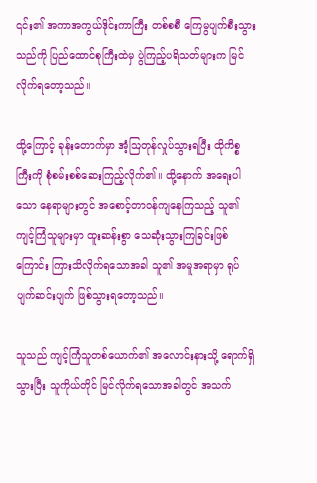၎င်း၏ အကာအကွယ်ဒိုင်းကာကြီး တစ်စစီ ကြေမွပျက်စီးသွားသည်ကို ပြည်ထောင်စုကြီးထဲမှ ပွဲကြည့်ပရိသတ်များက မြင်လိုက်ရတော့သည်။

ထို့ကြောင့် ခုန်းတောက်မှာ အံ့ဩတုန်လှုပ်သွားရပြီး ထိုကိစ္စကြီးကို စုံစမ်းစစ်ဆေးကြည့်လိုက်၏။ ထို့နောက် အရေးပါသော နေရာများတွင် အစောင့်တာဝန်ကျနေကြသည့် သူ၏ ကျင့်ကြံသူများမှာ ထူးဆန်းစွာ သေဆုံးသွားကြခြင်းဖြစ်ကြောင်း ကြားသိလိုက်ရသောအခါ သူ၏ အမူအရာမှာ ရုပ်ပျက်ဆင်းပျက် ဖြစ်သွားရတော့သည်။

သူသည် ကျင့်ကြံသူတစ်ယောက်၏ အလောင်းနားသို့ ရောက်ရှိသွားပြီး သူကိုယ်တိုင် မြင်လိုက်ရသောအခါတွင် အသက်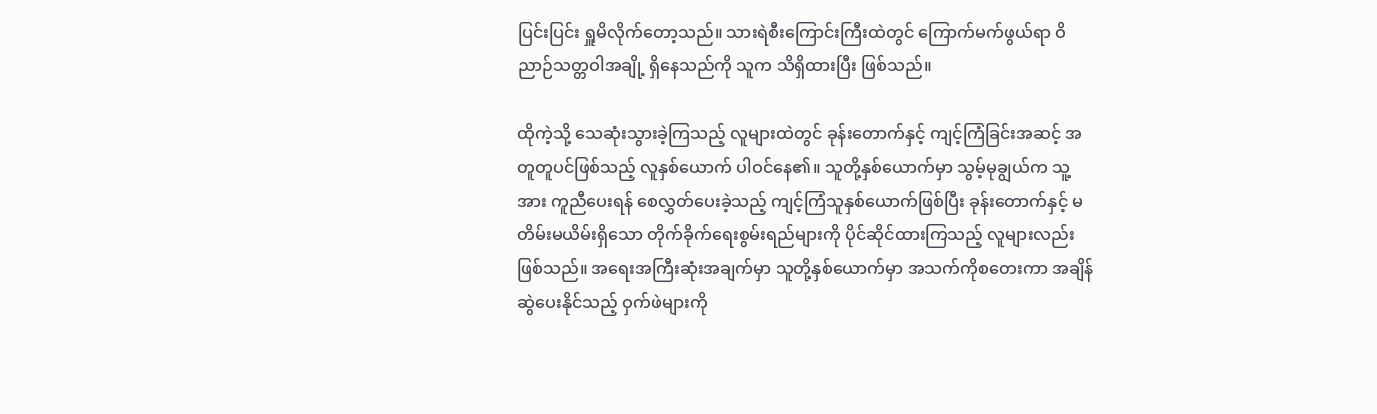ပြင်းပြင်း ရှူမိလိုက်တော့သည်။ သားရဲစီးကြောင်းကြီးထဲတွင် ကြောက်မက်ဖွယ်ရာ ဝိညာဉ်သတ္တဝါအချို့ ရှိနေသည်ကို သူက သိရှိထားပြီး ဖြစ်သည်။

ထိုကဲ့သို့ သေဆုံးသွားခဲ့ကြသည့် လူများထဲတွင် ခုန်းတောက်နှင့် ကျင့်ကြံခြင်းအဆင့် အတူတူပင်ဖြစ်သည့် လူနှစ်ယောက် ပါဝင်နေ၏။ သူတို့နှစ်ယောက်မှာ သွမ့်မုချွယ်က သူ့အား ကူညီပေးရန် စေလွှတ်ပေးခဲ့သည့် ကျင့်ကြံသူနှစ်ယောက်ဖြစ်ပြီး ခုန်းတောက်နှင့် မတိမ်းမယိမ်းရှိသော တိုက်ခိုက်ရေးစွမ်းရည်များကို ပိုင်ဆိုင်ထားကြသည့် လူများလည်းဖြစ်သည်။ အရေးအကြီးဆုံးအချက်မှာ သူတို့နှစ်ယောက်မှာ အသက်ကိုစတေးကာ အချိန်ဆွဲပေးနိုင်သည့် ဝှက်ဖဲများကို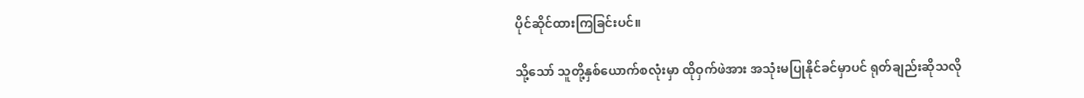ပိုင်ဆိုင်ထားကြခြင်းပင်။

သို့သော် သူတို့နှစ်ယောက်စလုံးမှာ ထိုဝှက်ဖဲအား အသုံးမပြုနိုင်ခင်မှာပင် ရုတ်ချည်းဆိုသလို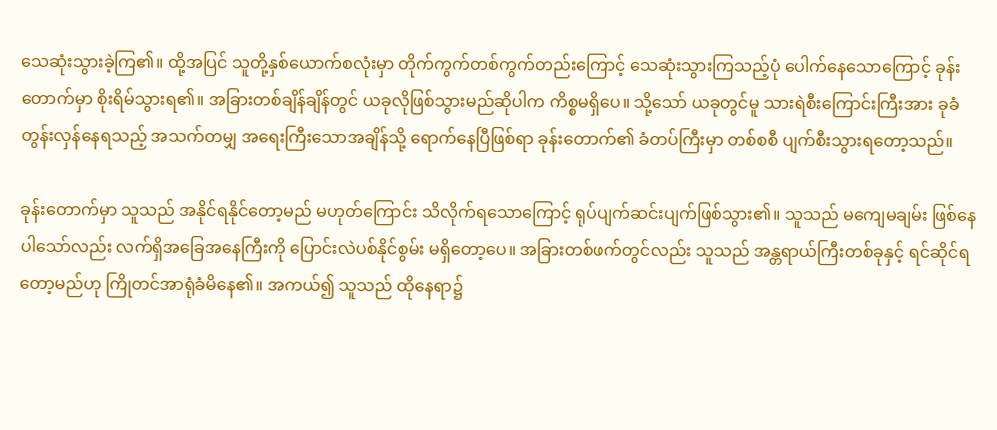သေဆုံးသွားခဲ့ကြ၏။ ထို့အပြင် သူတို့နှစ်ယောက်စလုံးမှာ တိုက်ကွက်တစ်ကွက်တည်းကြောင့် သေဆုံးသွားကြသည့်ပုံ ပေါက်နေသောကြောင့် ခုန်းတောက်မှာ စိုးရိမ်သွားရ၏။ အခြားတစ်ချိန်ချိန်တွင် ယခုလိုဖြစ်သွားမည်ဆိုပါက ကိစ္စမရှိပေ။ သို့သော် ယခုတွင်မူ သားရဲစီးကြောင်းကြီးအား ခုခံတွန်းလှန်နေရသည့် အသက်တမျှ အရေးကြီးသောအချိန်သို့ ရောက်နေပြီဖြစ်ရာ ခုန်းတောက်၏ ခံတပ်ကြီးမှာ တစ်စစီ ပျက်စီးသွားရတော့သည်။

ခုန်းတောက်မှာ သူသည် အနိုင်ရနိုင်တော့မည် မဟုတ်ကြောင်း သိလိုက်ရသောကြောင့် ရုပ်ပျက်ဆင်းပျက်ဖြစ်သွား၏။ သူသည် မကျေမချမ်း ဖြစ်နေပါသော်လည်း လက်ရှိအခြေအနေကြီးကို ပြောင်းလဲပစ်နိုင်စွမ်း မရှိတော့ပေ။ အခြားတစ်ဖက်တွင်လည်း သူသည် အန္တရာယ်ကြီးတစ်ခုနှင့် ရင်ဆိုင်ရတော့မည်ဟု ကြိုတင်အာရုံခံမိနေ၏။ အကယ်၍ သူသည် ထိုနေရာ၌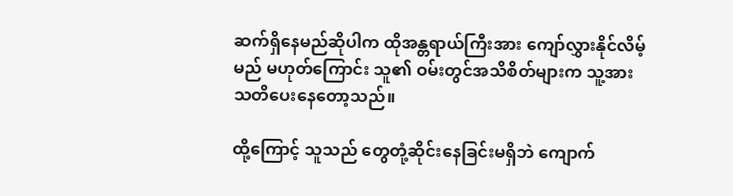ဆက်ရှိနေမည်ဆိုပါက ထိုအန္တရာယ်ကြီးအား ကျော်လွှားနိုင်လိမ့်မည် မဟုတ်ကြောင်း သူ၏ ဝမ်းတွင်အသိစိတ်များက သူ့အား သတိပေးနေတော့သည်။

ထို့ကြောင့် သူသည် တွေတုံ့ဆိုင်းနေခြင်းမရှိဘဲ ကျောက်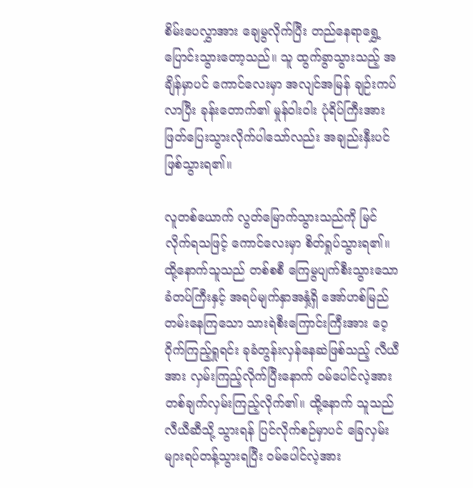စိမ်းပေလွှာအား ချေမွလိုက်ပြီး တည်နေရာရွှေ့ပြောင်းသွားတော့သည်။ သူ ထွက်ခွာသွားသည့် အချိန်မှာပင် ကောင်လေးမှာ အလျင်အမြန် ချဉ်းကပ်လာပြီး ခုန်းတောက်၏ မှုန်ဝါးဝါး ပုံရိပ်ကြီးအား ဖြတ်ပြေးသွားလိုက်ပါသော်လည်း အချည်းနှီးပင်ဖြစ်သွားရ၏။

လူတစ်ယောက် လွတ်မြောက်သွားသည်ကို မြင်လိုက်ရသဖြင့် ကောင်လေးမှာ စိတ်ရှုပ်သွားရ၏။ ထို့နောက်သူသည် တစ်စစီ ကြေမွပျက်စီးသွားသော ခံတပ်ကြီးနှင့် အရပ်မျက်နှာအနှံ့ရှိ အော်ဟစ်မြည်တမ်းနေကြသော သားရဲစီးကြောင်းကြီးအား ဝေ့ဝိုက်ကြည့်ရှုရင်း ခုခံတွန်းလှန်နေဆဲဖြစ်သည့် လီယီအား လှမ်းကြည့်လိုက်ပြီးနောက် ဝမ်ပေါင်လဲ့အား တစ်ချက်လှမ်းကြည့်လိုက်၏။ ထို့နောက် သူသည် လီယီဆီသို့ သွားရန် ပြင်လိုက်စဉ်မှာပင် ခြေလှမ်းများရပ်တန့်သွားရပြီး ဝမ်ပေါင်လဲ့အား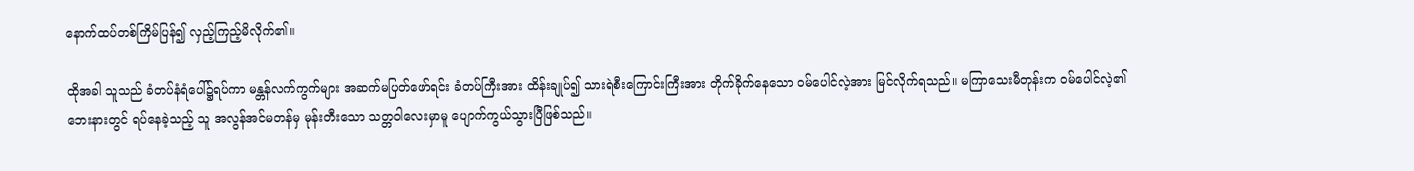နောက်ထပ်တစ်ကြိမ်ပြန်၍ လှည့်ကြည့်မိလိုက်၏။

ထိုအခါ သူသည် ခံတပ်နံရံပေါ်၌ရပ်ကာ မန္တန်လက်ကွက်များ အဆက်မပြတ်ဖော်ရင်း ခံတပ်ကြီးအား ထိန်းချုပ်၍ သားရဲစီးကြောင်းကြီးအား တိုက်ခိုက်နေသော ဝမ်ပေါင်လဲ့အား မြင်လိုက်ရသည်။ မကြာသေးမီတုန်းက ဝမ်ပေါင်လဲ့၏ ဘေးနားတွင် ရပ်နေခဲ့သည့် သူ အလွန်အင်မတန်မှ မုန်းတီးသော သတ္တဝါလေးမှာမူ ပျောက်ကွယ်သွားပြီဖြစ်သည်။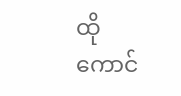ထိုကောင်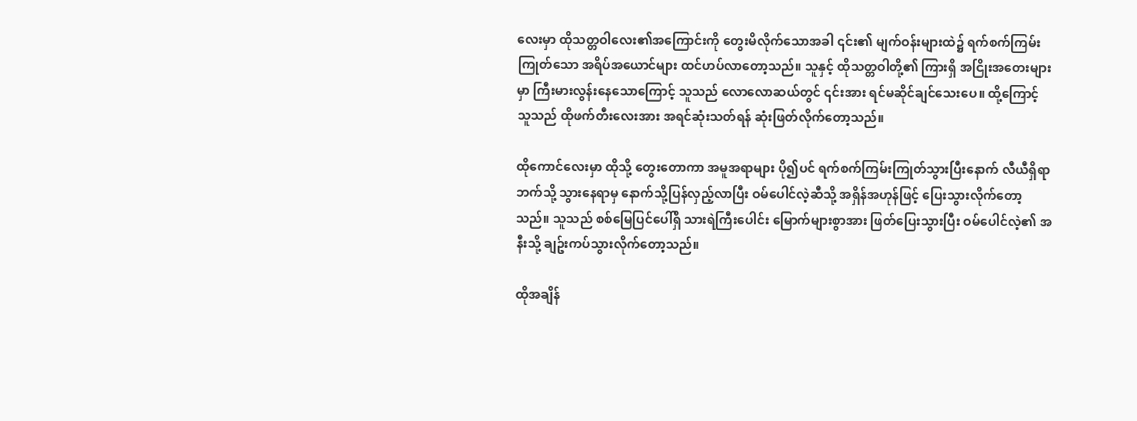လေးမှာ ထိုသတ္တဝါလေး၏အကြောင်းကို တွေးမိလိုက်သောအခါ ၎င်း၏ မျက်ဝန်းများထဲ၌ ရက်စက်ကြမ်းကြုတ်သော အရိပ်အယောင်များ ထင်ဟပ်‌လာတော့သည်။ သူနှင့် ထိုသတ္တဝါတို့၏ ကြားရှိ အငြိုးအတေးများမှာ ကြီးမားလွန်းနေသောကြောင့် သူသည် လောလောဆယ်တွင် ၎င်းအား ရင်မဆိုင်ချင်သေးပေ။ ထို့ကြောင့် သူသည် ထိုဖက်တီးလေးအား အရင်ဆုံးသတ်ရန် ဆုံးဖြတ်လိုက်တော့သည်။

ထိုကောင်လေးမှာ ထိုသို့ တွေးတောကာ အမူအရာများ ပို၍ပင် ရက်စက်ကြမ်းကြုတ်သွားပြီးနောက် လီယီရှိရာဘက်သို့ သွားနေရာမှ နောက်သို့ပြန်လှည့်လာပြီး ဝမ်ပေါင်လဲ့ဆီသို့ အရှိန်အဟုန်ဖြင့် ပြေးသွားလိုက်တော့သည်။ သူသည် စစ်မြေပြင်ပေါ်ရှိ သားရဲကြီးပေါင်း မြောက်များစွာအား ဖြတ်ပြေးသွားပြီး ဝမ်ပေါင်လဲ့၏ အနီးသို့ ချဥ်းကပ်သွားလိုက်တော့သည်။

ထိုအချိန်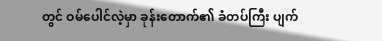တွင် ဝမ်ပေါင်လဲ့မှာ ခုန်းတောက်၏ ခံတပ်ကြီး ပျက်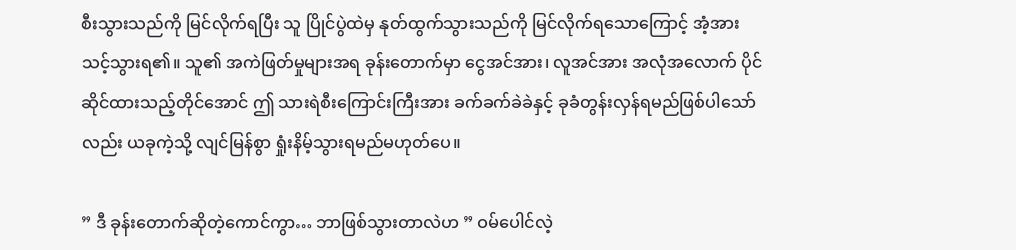စီးသွားသည်ကို မြင်လိုက်ရပြီး သူ ပြိုင်ပွဲထဲမှ နုတ်ထွက်သွားသည်ကို မြင်လိုက်ရသောကြောင့် အံ့အားသင့်သွားရ၏။ သူ၏ အကဲဖြတ်မှုများအရ ခုန်းတောက်မှာ ငွေအင်အား၊ လူအင်အား အလုံအလောက် ပိုင်ဆိုင်ထားသည့်တိုင်အောင် ဤ သားရဲစီးကြောင်းကြီးအား ခက်ခက်ခဲခဲနှင့် ခုခံတွန်းလှန်ရမည်ဖြစ်ပါသော်လည်း ယခုကဲ့သို့ လျင်မြန်စွာ ရှုံးနိမ့်သွားရမည်မဟုတ်ပေ။

” ဒီ ခုန်းတောက်ဆိုတဲ့ကောင်ကွာ… ဘာဖြစ်သွားတာလဲဟ ” ဝမ်ပေါင်လဲ့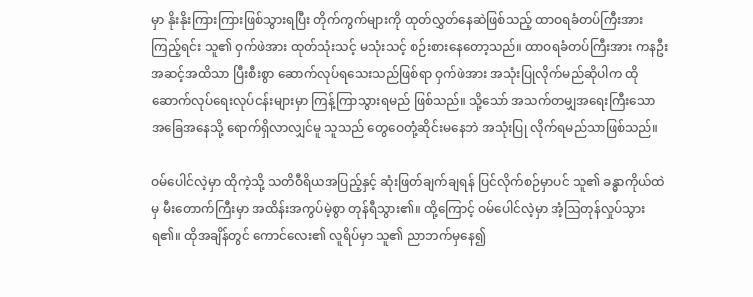မှာ နိုးနိုးကြားကြားဖြစ်သွားရပြီး တိုက်ကွက်များကို ထုတ်လွှတ်နေဆဲဖြစ်သည့် ထာဝရခံတပ်ကြီးအားကြည့်ရင်း သူ၏ ဝှက်ဖဲအား ထုတ်သုံးသင့် မသုံးသင့် စဉ်းစားနေတော့သည်။ ထာဝရခံတပ်ကြီးအား ကနဦးအဆင့်အထိသာ ပြီးစီးစွာ ဆောက်လုပ်ရသေးသည်ဖြစ်ရာ ဝှက်ဖဲအား အသုံးပြုလိုက်မည်ဆိုပါက ထိုဆောက်လုပ်ရေးလုပ်ငန်းများမှာ ကြန့်ကြာသွားရမည် ဖြစ်သည်။ သို့သော် အသက်တမျှအရေးကြီးသော အခြေအနေသို့ ရောက်ရှိလာလျှင်မူ သူသည် တွေဝေတုံ့ဆိုင်းမနေဘဲ အသုံးပြု လိုက်ရမည်သာဖြစ်သည်။

ဝမ်ပေါင်လဲ့မှာ ထိုကဲ့သို့ သတိဝီရိယအပြည့်နှင့် ဆုံးဖြတ်ချက်ချရန် ပြင်လိုက်စဉ်မှာပင် သူ၏ ခန္ဓာကိုယ်ထဲမှ မီးတောက်ကြီးမှာ အထိန်းအကွပ်မဲ့စွာ တုန်ရီသွား၏။ ထို့ကြောင့် ဝမ်ပေါင်လဲ့မှာ အံ့ဩတုန်လှုပ်သွားရ၏။ ထိုအချိန်တွင် ကောင်လေး၏ လူရိပ်မှာ သူ၏ ညာဘက်မှနေ၍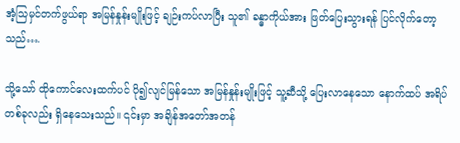အံ့သြမှင်တက်ဖွယ်ရာ အမြန်နှုန်းမျိုးဖြင့် ချဉ်းကပ်လာပြီး သူ၏ ခန္ဓာကိုယ်အား ဖြတ်ပြေးသွားရန် ပြင်လိုက်တော့သည်….

သို့သော် ထိုကောင်လေးထက်ပင် ပို၍လျင်မြန်သော အမြန်နှုန်းမျိုးဖြင့် သူ့ဆီသို့ ပြေးလာနေသော နောက်ထပ် အရိပ်တစ်ခုလည်း ရှိနေသေးသည်။ ၎င်းမှာ အချိန်အတော်အတန်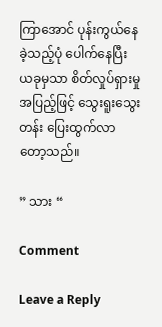ကြာအောင် ပုန်းကွယ်နေခဲ့သည့်ပုံ ပေါက်နေပြီး ယခုမှသာ စိတ်လှုပ်ရှားမှုအပြည့်ဖြင့် သွေးရူးသွေးတန်း ပြေးထွက်လာတော့သည်။

” သား “

Comment

Leave a Reply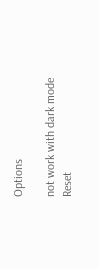Options

not work with dark mode
Reset